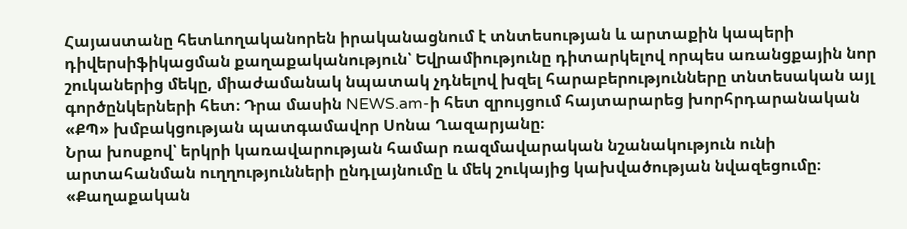Հայաստանը հետևողականորեն իրականացնում է տնտեսության և արտաքին կապերի դիվերսիֆիկացման քաղաքականություն՝ Եվրամիությունը դիտարկելով որպես առանցքային նոր շուկաներից մեկը, միաժամանակ նպատակ չդնելով խզել հարաբերությունները տնտեսական այլ գործընկերների հետ։ Դրա մասին NEWS.am-ի հետ զրույցում հայտարարեց խորհրդարանական «ՔՊ» խմբակցության պատգամավոր Սոնա Ղազարյանը։
Նրա խոսքով՝ երկրի կառավարության համար ռազմավարական նշանակություն ունի արտահանման ուղղությունների ընդլայնումը և մեկ շուկայից կախվածության նվազեցումը։
«Քաղաքական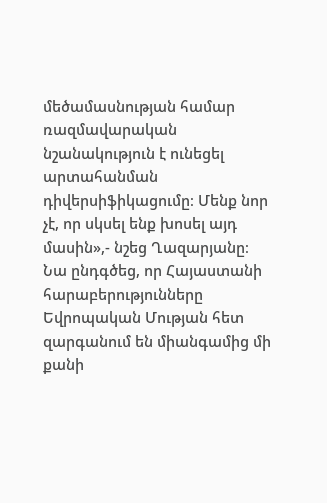մեծամասնության համար ռազմավարական նշանակություն է ունեցել արտահանման դիվերսիֆիկացումը։ Մենք նոր չէ, որ սկսել ենք խոսել այդ մասին»,- նշեց Ղազարյանը։
Նա ընդգծեց, որ Հայաստանի հարաբերությունները Եվրոպական Մության հետ զարգանում են միանգամից մի քանի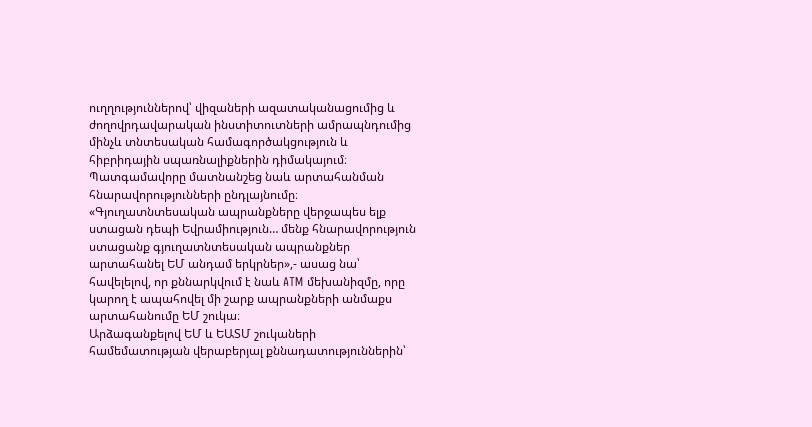ուղղություններով՝ վիզաների ազատականացումից և ժողովրդավարական ինստիտուտների ամրապնդումից մինչև տնտեսական համագործակցություն և հիբրիդային սպառնալիքներին դիմակայում։
Պատգամավորը մատնանշեց նաև արտահանման հնարավորությունների ընդլայնումը։
«Գյուղատնտեսական ապրանքները վերջապես ելք ստացան դեպի Եվրամիություն… մենք հնարավորություն ստացանք գյուղատնտեսական ապրանքներ արտահանել ԵՄ անդամ երկրներ»,- ասաց նա՝ հավելելով, որ քննարկվում է նաև ATM մեխանիզմը, որը կարող է ապահովել մի շարք ապրանքների անմաքս արտահանումը ԵՄ շուկա։
Արձագանքելով ԵՄ և ԵԱՏՄ շուկաների համեմատության վերաբերյալ քննադատություններին՝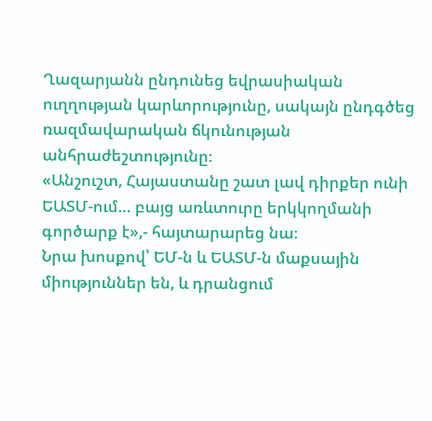Ղազարյանն ընդունեց եվրասիական ուղղության կարևորությունը, սակայն ընդգծեց ռազմավարական ճկունության անհրաժեշտությունը։
«Անշուշտ, Հայաստանը շատ լավ դիրքեր ունի ԵԱՏՄ-ում… բայց առևտուրը երկկողմանի գործարք է»,- հայտարարեց նա։
Նրա խոսքով՝ ԵՄ-ն և ԵԱՏՄ-ն մաքսային միություններ են, և դրանցում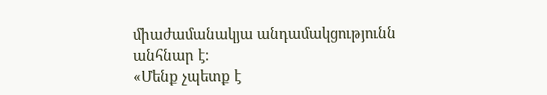միաժամանակյա անդամակցությունն անհնար է։
«Մենք չպետք է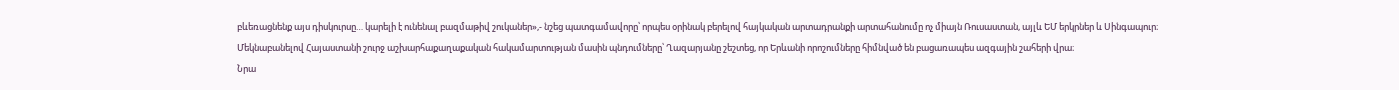բևեռացնենք այս դիսկուրսը… կարելի է ունենալ բազմաթիվ շուկաներ»,- նշեց պատգամավորը՝ որպես օրինակ բերելով հայկական արտադրանքի արտահանումը ոչ միայն Ռուսաստան, այլև ԵՄ երկրներ և Սինգապուր։
Մեկնաբանելով Հայաստանի շուրջ աշխարհաքաղաքական հակամարտության մասին պնդումները՝ Ղազարյանը շեշտեց, որ Երևանի որոշումները հիմնված են բացառապես ազգային շահերի վրա։
Նրա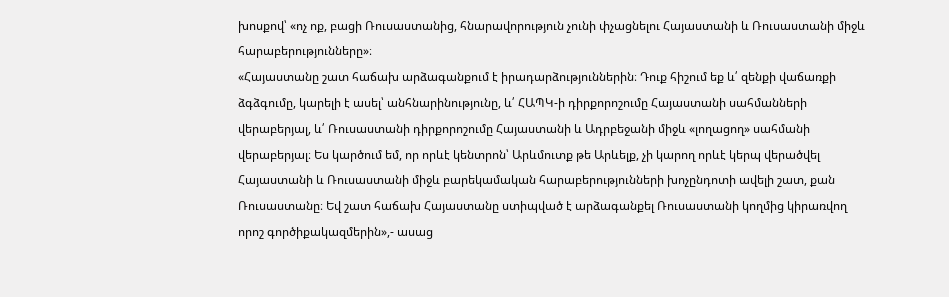խոսքով՝ «ոչ ոք, բացի Ռուսաստանից, հնարավորություն չունի փչացնելու Հայաստանի և Ռուսաստանի միջև հարաբերությունները»։
«Հայաստանը շատ հաճախ արձագանքում է իրադարձություններին։ Դուք հիշում եք և՛ զենքի վաճառքի ձգձգումը, կարելի է ասել՝ անհնարինությունը, և՛ ՀԱՊԿ-ի դիրքորոշումը Հայաստանի սահմանների վերաբերյալ, և՛ Ռուսաստանի դիրքորոշումը Հայաստանի և Ադրբեջանի միջև «լողացող» սահմանի վերաբերյալ։ Ես կարծում եմ, որ որևէ կենտրոն՝ Արևմուտք թե Արևելք, չի կարող որևէ կերպ վերածվել Հայաստանի և Ռուսաստանի միջև բարեկամական հարաբերությունների խոչընդոտի ավելի շատ, քան Ռուսաստանը։ Եվ շատ հաճախ Հայաստանը ստիպված է արձագանքել Ռուսաստանի կողմից կիրառվող որոշ գործիքակազմերին»,- ասաց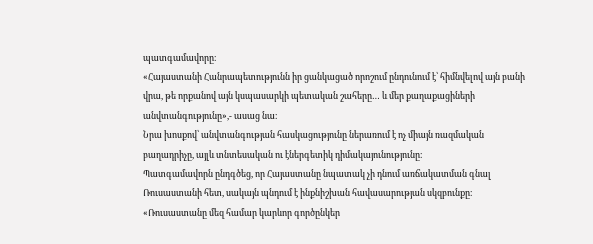պատգամավորը։
«Հայաստանի Հանրապետությունն իր ցանկացած որոշում ընդունում է՝ հիմնվելով այն բանի վրա, թե որքանով այն կսպասարկի պետական շահերը… և մեր քաղաքացիների անվտանգությունը»,- ասաց նա։
Նրա խոսքով՝ անվտանգության հասկացությունը ներառում է ոչ միայն ռազմական բաղադրիչը, այլև տնտեսական ու էներգետիկ դիմակայունությունը։
Պատգամավորն ընդգծեց, որ Հայաստանը նպատակ չի դնում առճակատման գնալ Ռուսաստանի հետ, սակայն պնդում է ինքնիշխան հավասարության սկզբունքը։
«Ռուսաստանը մեզ համար կարևոր գործընկեր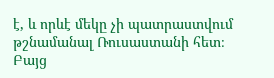է, և որևէ մեկը չի պատրաստվում թշնամանալ Ռուսաստանի հետ։ Բայց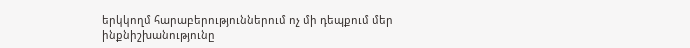երկկողմ հարաբերություններում ոչ մի դեպքում մեր ինքնիշխանությունը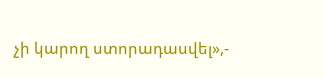չի կարող ստորադասվել»,-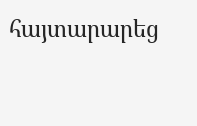հայտարարեց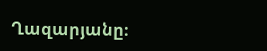Ղազարյանը։